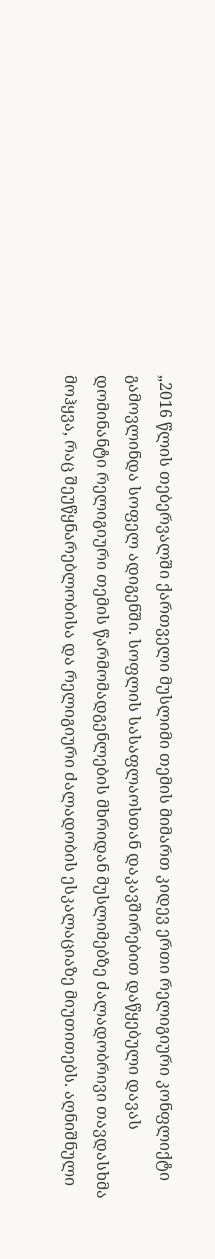„2016 წლის თებერვალში ქართველი მუსლიმი თემის მიმართ კიდევ ერთი რელიგიური კონფლიქტი გამოვლინდა სოფელ ადიგენში. სოფლის სასაფლაოსთან დაკავშირებით დაწყებული დავას დომინანტი რელიგიური თემის წარმომადგენლების მხრიდან მუსლიმებზე ძალადობრივი თავდასხმა მოჰყვა, რაც შეუწყნარებლობისა და რელიგიური ძალადობის ესკალაციაზე მიუთითებს. აღნიშნული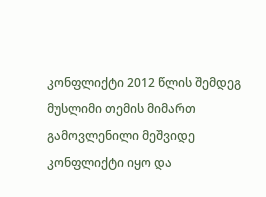კონფლიქტი 2012 წლის შემდეგ მუსლიმი თემის მიმართ გამოვლენილი მეშვიდე კონფლიქტი იყო და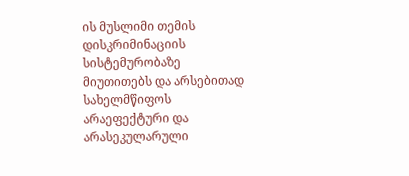ის მუსლიმი თემის დისკრიმინაციის სისტემურობაზე მიუთითებს და არსებითად სახელმწიფოს არაეფექტური და არასეკულარული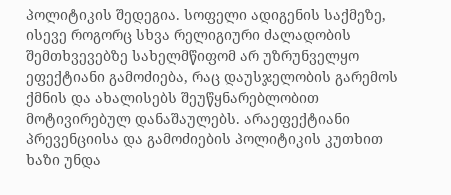პოლიტიკის შედეგია. სოფელი ადიგენის საქმეზე, ისევე როგორც სხვა რელიგიური ძალადობის შემთხვევებზე სახელმწიფომ არ უზრუნველყო ეფექტიანი გამოძიება, რაც დაუსჯელობის გარემოს ქმნის და ახალისებს შეუწყნარებლობით მოტივირებულ დანაშაულებს. არაეფექტიანი პრევენციისა და გამოძიების პოლიტიკის კუთხით ხაზი უნდა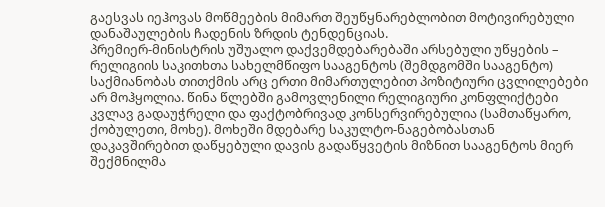გაესვას იეჰოვას მოწმეების მიმართ შეუწყნარებლობით მოტივირებული დანაშაულების ჩადენის ზრდის ტენდენციას.
პრემიერ-მინისტრის უშუალო დაქვემდებარებაში არსებული უწყების – რელიგიის საკითხთა სახელმწიფო სააგენტოს (შემდგომში სააგენტო) საქმიანობას თითქმის არც ერთი მიმართულებით პოზიტიური ცვლილებები არ მოჰყოლია. წინა წლებში გამოვლენილი რელიგიური კონფლიქტები კვლავ გადაუჭრელი და ფაქტობრივად კონსერვირებულია (სამთაწყარო, ქობულეთი, მოხე). მოხეში მდებარე საკულტო-ნაგებობასთან დაკავშირებით დაწყებული დავის გადაწყვეტის მიზნით სააგენტოს მიერ შექმნილმა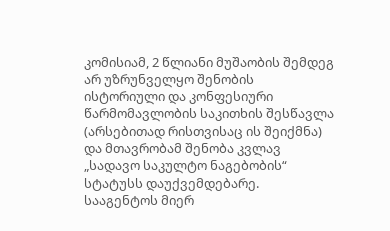კომისიამ, 2 წლიანი მუშაობის შემდეგ არ უზრუნველყო შენობის ისტორიული და კონფესიური წარმომავლობის საკითხის შესწავლა (არსებითად რისთვისაც ის შეიქმნა) და მთავრობამ შენობა კვლავ „სადავო საკულტო ნაგებობის“ სტატუსს დაუქვემდებარე. სააგენტოს მიერ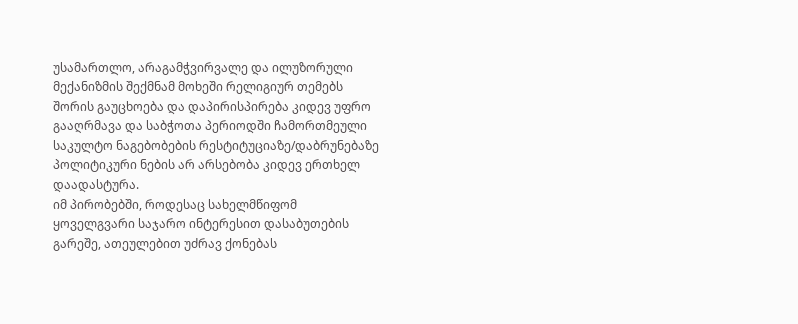უსამართლო, არაგამჭვირვალე და ილუზორული მექანიზმის შექმნამ მოხეში რელიგიურ თემებს შორის გაუცხოება და დაპირისპირება კიდევ უფრო გააღრმავა და საბჭოთა პერიოდში ჩამორთმეული საკულტო ნაგებობების რესტიტუციაზე/დაბრუნებაზე პოლიტიკური ნების არ არსებობა კიდევ ერთხელ დაადასტურა.
იმ პირობებში, როდესაც სახელმწიფომ ყოველგვარი საჯარო ინტერესით დასაბუთების გარეშე, ათეულებით უძრავ ქონებას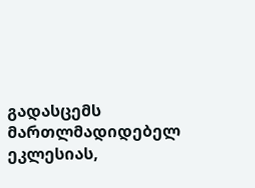გადასცემს მართლმადიდებელ ეკლესიას,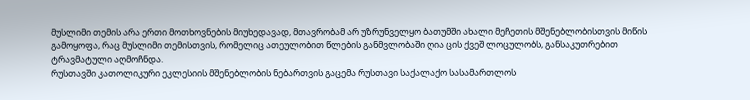მუსლიმი თემის არა ერთი მოთხოვნების მიუხედავად, მთავრობამ არ უზრუნველყო ბათუმში ახალი მეჩეთის მშენებლობისთვის მიწის გამოყოფა, რაც მუსლიმი თემისთვის, რომელიც ათეულობით წლების განმვლობაში ღია ცის ქვეშ ლოცულობს, განსაკუთრებით ტრავმატული აღმოჩნდა.
რუსთავში კათოლიკური ეკლესიის მშენებლობის ნებართვის გაცემა რუსთავი საქალაქო სასამართლოს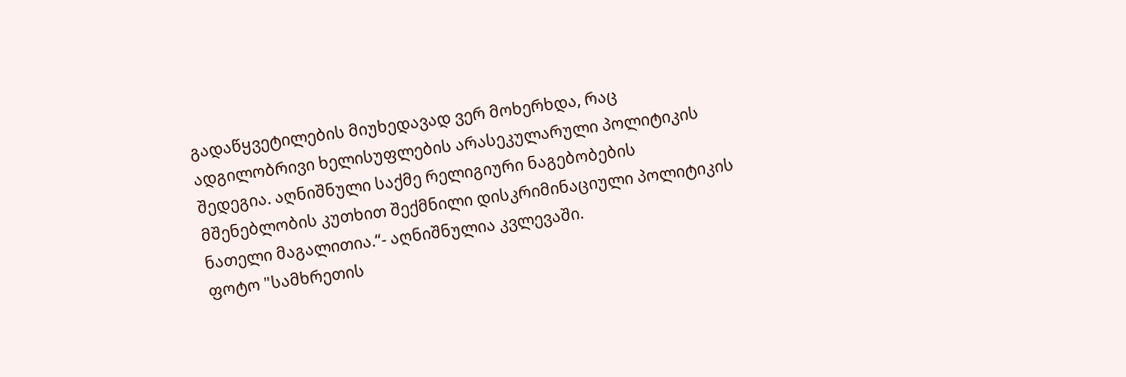გადაწყვეტილების მიუხედავად ვერ მოხერხდა, რაც ადგილობრივი ხელისუფლების არასეკულარული პოლიტიკის შედეგია. აღნიშნული საქმე რელიგიური ნაგებობების მშენებლობის კუთხით შექმნილი დისკრიმინაციული პოლიტიკის ნათელი მაგალითია.“- აღნიშნულია კვლევაში.
ფოტო "სამხრეთის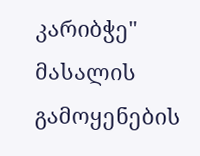კარიბჭე"
მასალის გამოყენების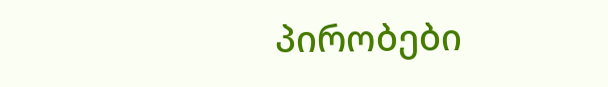პირობები